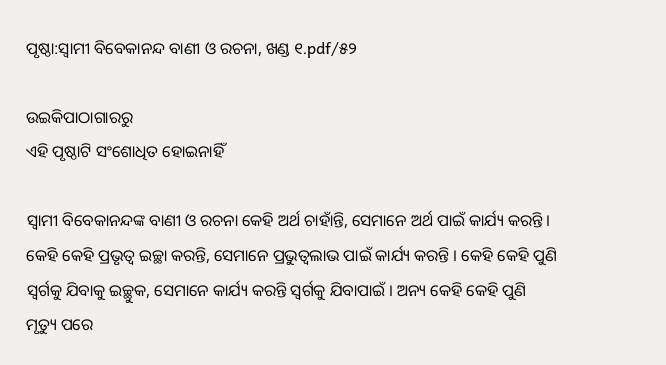ପୃଷ୍ଠା:ସ୍ୱାମୀ ବିବେକାନନ୍ଦ ବାଣୀ ଓ ରଚନା, ଖଣ୍ଡ ୧.pdf/୫୨

ଉଇକିପାଠାଗାର‌ରୁ
ଏହି ପୃଷ୍ଠାଟି ସଂଶୋଧିତ ହୋଇନାହିଁ

ସ୍ଵାମୀ ବିବେକାନନ୍ଦଙ୍କ ବାଣୀ ଓ ରଚନା କେହି ଅର୍ଥ ଚାହାଁନ୍ତି, ସେମାନେ ଅର୍ଥ ପାଇଁ କାର୍ଯ୍ୟ କରନ୍ତି । କେହି କେହି ପ୍ରଭୃତ୍ଵ ଇଚ୍ଛା କରନ୍ତି, ସେମାନେ ପ୍ରଭୁତ୍ଵଲାଭ ପାଇଁ କାର୍ଯ୍ୟ କରନ୍ତି । କେହି କେହି ପୁଣି ସ୍ଵର୍ଗକୁ ଯିବାକୁ ଇଚ୍ଛୁକ, ସେମାନେ କାର୍ଯ୍ୟ କରନ୍ତି ସ୍ବର୍ଗକୁ ଯିବାପାଇଁ । ଅନ୍ୟ କେହି କେହି ପୁଣି ମୃତ୍ୟୁ ପରେ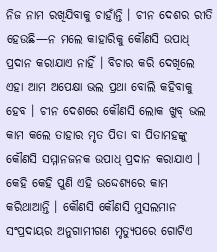ନିଜ ନାମ ରଖିଯିବାକୁ ଚାହାଁନ୍ତି । ଚୀନ ଦେଶର ରୀତି ହେଉଛି—ନ ମଲେ କାହାରିକୁ କୌଣସି ଉପାଧ୍ ପ୍ରଦାନ କରାଯାଏ ନାହିଁ । ବିଚାର କରି ଦେଖିଲେ ଏହା ଆମ ଅପେକ୍ଷା ଭଲ ପ୍ରଥା ବୋଲି କହିବାକୁ ହେବ । ଚୀନ ଦେଶରେ କୌଣସି ଲୋକ ଖୁବ୍ ଭଲ କାମ କଲେ ତାହାର ମୃତ ପିତା ବା ପିତାମହଙ୍କୁ କୌଣସି ସମ୍ମାନଜନକ ଉପାଧ୍ ପ୍ରଦାନ କରାଯାଏ । କେହି କେହି ପୁଣି ଏହି ଉଦ୍ଦେଶ୍ୟରେ କାମ କରିଥାଆନ୍ତି । କୌଣସି କୌଣସି ମୁସଲମାନ ସଂପ୍ରଦାୟର ଅନୁଗାମୀଗଣ ମୃତ୍ୟୁପରେ ଗୋଟିଏ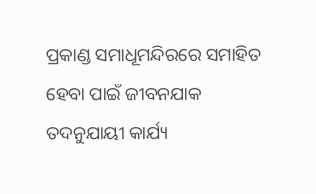ପ୍ରକାଣ୍ଡ ସମାଧୂମନ୍ଦିରରେ ସମାହିତ ହେବା ପାଇଁ ଜୀବନଯାକ ତଦନୁଯାୟୀ କାର୍ଯ୍ୟ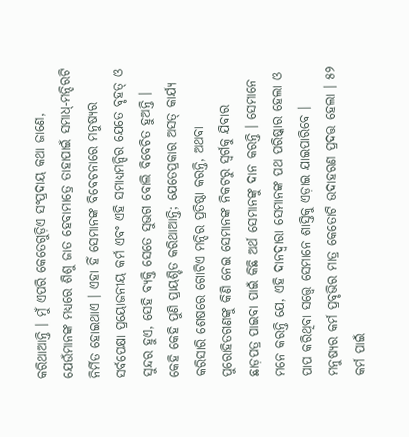କରିଥାଆନ୍ତି । ମୁଁ ଏପରି କେତେଗୁଡ଼ିଏ ସଂପ୍ରଦାୟ କଥା ଜାଣେ, ଯେଉଁମାନଙ୍କ ମଧ୍ୟରେ ଶିଶୁ ଜାତ ହେବାମାତ୍ରେ ତାହାପାଇଁ ସମାଧ୍-ମନ୍ଦିରଟି ନିର୍ମିତ ହୋଇଥାଏ । ଏହା ହିଁ ସେମାନଙ୍କ ବିବେଚନାରେ ମନୁଷ୍ୟର ସର୍ବପେକ୍ଷା ପ୍ରୟୋଜନୀୟ କର୍ମ ଏବଂ ଏହି ସମାଧ୍ୟମନ୍ଦିର ଯେତେ ବୃହତ୍ ଓ ସୁନ୍ଦର ହୁଏ, ସେହି ବ୍ୟକ୍ତି ସେତେ ସୁଭଗ ବୋଲି ବିବେଚିତ ହୁଅନ୍ତି । କେହି କେହି ପୁଣି ପ୍ରାୟଶ୍ଚିତ କରିଥାଆନ୍ତି; ଯେତେପ୍ରକାର ଅସତ୍ କାର୍ଯ୍ୟ କରିସାରି ଶେଷରେ ଗୋଟିଏ ମନ୍ଦିର ପ୍ରତିଷ୍ଠା କରନ୍ତି, ଅଥବା ପୁରୋହିତଗଣଙ୍କୁ କିଣି ନେଇ ସେମାନଙ୍କ ନିକଟରୁ ସ୍ବର୍ଗକୁ ଯିବାର ଛାଡ଼ପତ୍ର ପାଇବା ପାଇଁ କିଛି ଅର୍ଥ ସେମାନଙ୍କୁ ଦାନ କରନ୍ତି । ସେମାନେ ମନେ କରନ୍ତି ଯେ, ଏହି ଦାନଦ୍ୱାରା ସେମାନଙ୍କ ପଥ ପରିଷ୍କାର ହେଲା ଓ ପାପ କରିଥିବା ସତ୍ତ୍ବେ ସେମାନେ ଶାସ୍ତିକୁ ଏଡ଼ାଇ ଯାଇପାରିବେ । ମନୁଷ୍ୟର କର୍ମ ପ୍ରବୃଭିର ମାତ୍ର କେତୋଟି ଉଦାହରଣ ପ୍ରଦତ୍ତ ହେଲା । ୫୨ କର୍ମ ପାଇଁ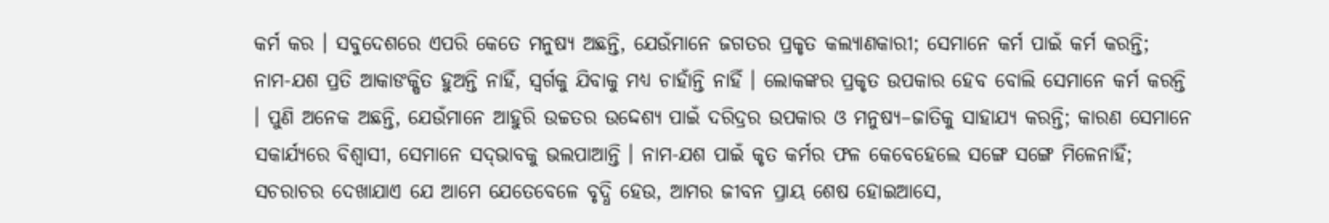କର୍ମ କର । ସବୁଦେଶରେ ଏପରି କେତେ ମନୁଷ୍ୟ ଅଛନ୍ତି, ଯେଉଁମାନେ ଜଗତର ପ୍ରକୃତ କଲ୍ୟାଣକାରୀ; ସେମାନେ କର୍ମ ପାଇଁ କର୍ମ କରନ୍ତି; ନାମ-ଯଶ ପ୍ରତି ଆକାଙକ୍ଷିତ ହୁଅନ୍ତି ନାହିଁ, ସ୍ବର୍ଗକୁ ଯିବାକୁ ମଧ୍ୟ ଚାହାଁନ୍ତି ନାହିଁ । ଲୋକଙ୍କର ପ୍ରକୃତ ଉପକାର ହେବ ବୋଲି ସେମାନେ କର୍ମ କରନ୍ତି । ପୁଣି ଅନେକ ଅଛନ୍ତି, ଯେଉଁମାନେ ଆହୁରି ଉଚ୍ଚତର ଉଦ୍ଦେଶ୍ୟ ପାଇଁ ଦରିଦ୍ରର ଉପକାର ଓ ମନୁଷ୍ୟ–ଜାତିକୁ ସାହାଯ୍ୟ କରନ୍ତି; କାରଣ ସେମାନେ ସକାର୍ଯ୍ୟରେ ବିଶ୍ୱାସୀ, ସେମାନେ ସଦ୍‌ଭାବକୁ ଭଲପାଆନ୍ତି । ନାମ-ଯଶ ପାଇଁ କୃତ କର୍ମର ଫଳ କେବେହେଲେ ସଙ୍ଗେ ସଙ୍ଗେ ମିଳେନାହିଁ; ସଚରାଚର ଦେଖାଯାଏ ଯେ ଆମେ ଯେତେବେଳେ ବୃଦ୍ଧି ହେଉ, ଆମର ଜୀବନ ପ୍ରାୟ ଶେଷ ହୋଇଆସେ,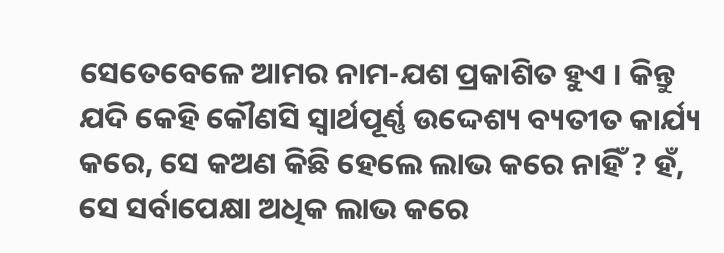ସେତେବେଳେ ଆମର ନାମ-ଯଶ ପ୍ରକାଶିତ ହୁଏ । କିନ୍ତୁ ଯଦି କେହି କୌଣସି ସ୍ଵାର୍ଥପୂର୍ଣ୍ଣ ଉଦ୍ଦେଶ୍ୟ ବ୍ୟତୀତ କାର୍ଯ୍ୟ କରେ, ସେ କଅଣ କିଛି ହେଲେ ଲାଭ କରେ ନାହିଁ ? ହଁ, ସେ ସର୍ବାପେକ୍ଷା ଅଧିକ ଲାଭ କରେ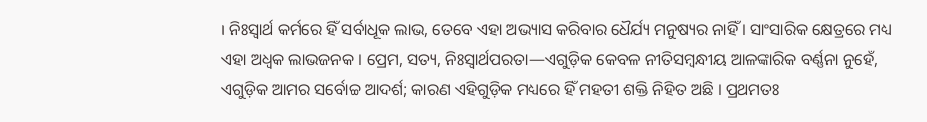। ନିଃସ୍ୱାର୍ଥ କର୍ମରେ ହିଁ ସର୍ବାଧୂକ ଲାଭ, ତେବେ ଏହା ଅଭ୍ୟାସ କରିବାର ଧୈର୍ଯ୍ୟ ମନୁଷ୍ୟର ନାହିଁ । ସାଂସାରିକ କ୍ଷେତ୍ରରେ ମଧ୍ୟ ଏହା ଅଧ୍ଵକ ଲାଭଜନକ । ପ୍ରେମ, ସତ୍ୟ, ନିଃସ୍ୱାର୍ଥପରତା—ଏଗୁଡ଼ିକ କେବଳ ନୀତିସମ୍ବନ୍ଧୀୟ ଆଳଙ୍କାରିକ ବର୍ଣ୍ଣନା ନୁହେଁ, ଏଗୁଡ଼ିକ ଆମର ସର୍ବୋଚ୍ଚ ଆଦର୍ଶ; କାରଣ ଏହିଗୁଡ଼ିକ ମଧ୍ୟରେ ହିଁ ମହତୀ ଶକ୍ତି ନିହିତ ଅଛି । ପ୍ରଥମତଃ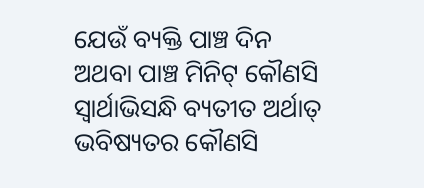ଯେଉଁ ବ୍ୟକ୍ତି ପାଞ୍ଚ ଦିନ ଅଥବା ପାଞ୍ଚ ମିନିଟ୍ କୌଣସି ସ୍ଵାର୍ଥାଭିସନ୍ଧି ବ୍ୟତୀତ ଅର୍ଥାତ୍ ଭବିଷ୍ୟତର କୌଣସି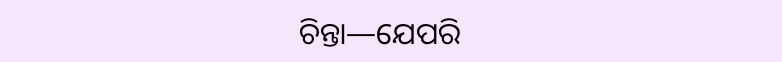ଚିନ୍ତା—ଯେପରି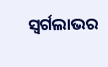ସ୍ୱର୍ଗଲାଭର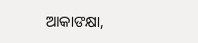ଆକାଙକ୍ଷା,